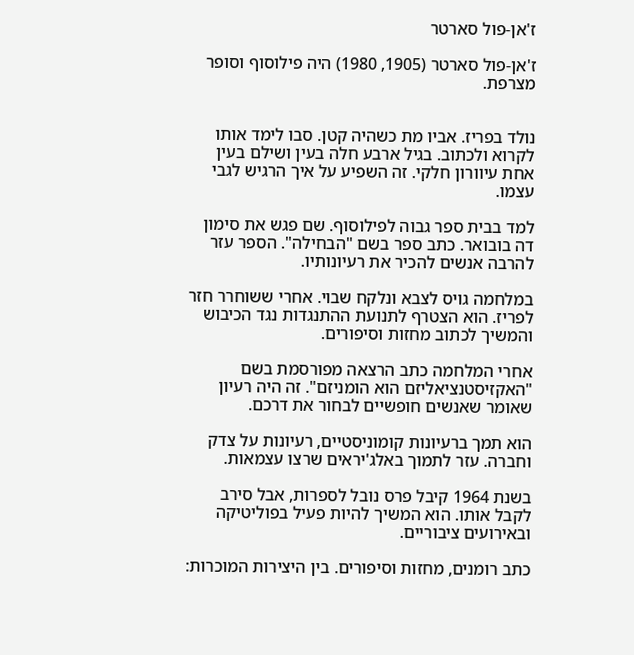ז'אן-פול סארטר

ז'אן-פול סארטר (1905, 1980) היה פילוסוף וסופר מצרפת.


נולד בפריז. אביו מת כשהיה קטן. סבו לימד אותו לקרוא ולכתוב. בגיל ארבע חלה בעין ושילם בעין אחת עיוורון חלקי. זה השפיע על איך הרגיש לגבי עצמו.

למד בבית ספר גבוה לפילוסוף. שם פגש את סימון דה בובואר. כתב ספר בשם "הבחילה". הספר עזר להרבה אנשים להכיר את רעיונותיו.

במלחמה גויס לצבא ונלקח שבוי. אחרי ששוחרר חזר לפריז. הוא הצטרף לתנועת ההתנגדות נגד הכיבוש והמשיך לכתוב מחזות וסיפורים.

אחרי המלחמה כתב הרצאה מפורסמת בשם "האקזיסטנציאליזם הוא הומניזם". זה היה רעיון שאומר שאנשים חופשיים לבחור את דרכם.

הוא תמך ברעיונות קומוניסטיים, רעיונות על צדק וחברה. עזר לתמוך באלג'יראים שרצו עצמאות.

בשנת 1964 קיבל פרס נובל לספרות, אבל סירב לקבל אותו. הוא המשיך להיות פעיל בפוליטיקה ובאירועים ציבוריים.

כתב רומנים, מחזות וסיפורים. בין היצירות המוכרות: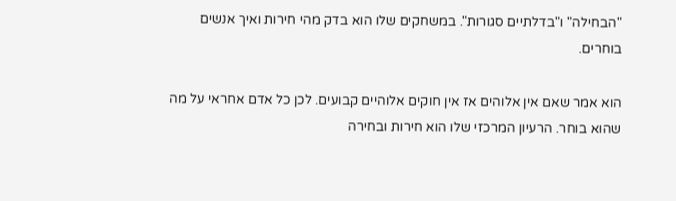"הבחילה" ו"בדלתיים סגורות". במשחקים שלו הוא בדק מהי חירות ואיך אנשים בוחרים.

הוא אמר שאם אין אלוהים אז אין חוקים אלוהיים קבועים. לכן כל אדם אחראי על מה שהוא בוחר. הרעיון המרכזי שלו הוא חירות ובחירה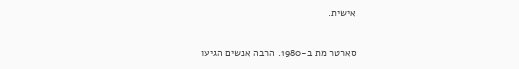אישית.

סארטר מת ב‑1980. הרבה אנשים הגיעו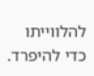להלווייתו כדי להיפרד.